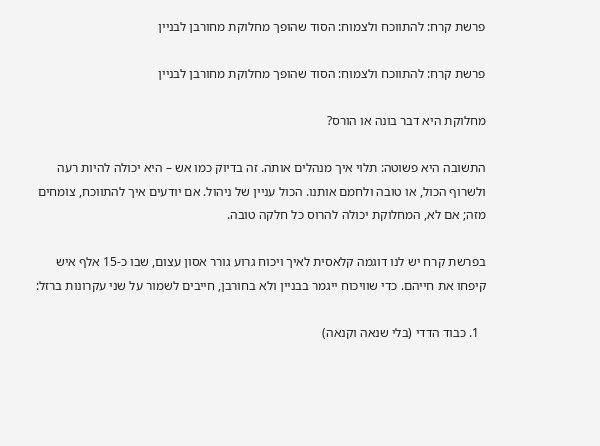פרשת קרח: להתווכח ולצמוח: הסוד שהופך מחלוקת מחורבן לבניין

פרשת קרח: להתווכח ולצמוח: הסוד שהופך מחלוקת מחורבן לבניין

מחלוקת היא דבר בונה או הורס?

התשובה היא פשוטה: תלוי איך מנהלים אותה. זה בדיוק כמו אש – היא יכולה להיות רעה ולשרוף הכול, או טובה ולחמם אותנו. הכול עניין של ניהול. אם יודעים איך להתווכח, צומחים מזה; אם לא, המחלוקת יכולה להרוס כל חלקה טובה.

בפרשת קרח יש לנו דוגמה קלאסית לאיך ויכוח גרוע גורר אסון עצום, שבו כ-15 אלף איש קיפחו את חייהם. כדי שוויכוח ייגמר בבניין ולא בחורבן, חייבים לשמור על שני עקרונות ברזל:

  1. כבוד הדדי (בלי שנאה וקנאה)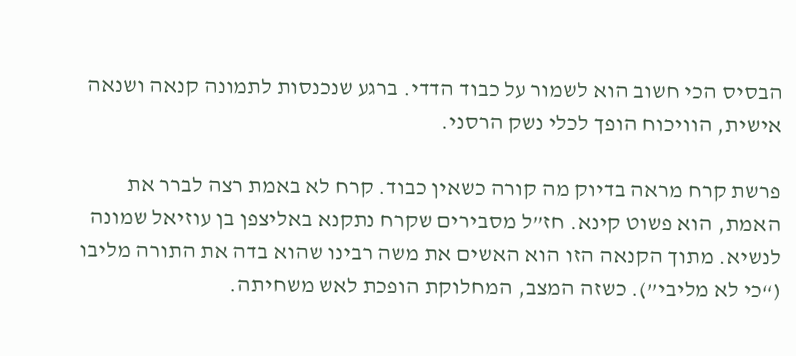הבסיס הכי חשוב הוא לשמור על כבוד הדדי. ברגע שנכנסות לתמונה קנאה ושנאה אישית, הוויכוח הופך לכלי נשק הרסני.

פרשת קרח מראה בדיוק מה קורה כשאין כבוד. קרח לא באמת רצה לברר את האמת, הוא פשוט קינא. חז”ל מסבירים שקרח נתקנא באליצפן בן עוזיאל שמונה לנשיא. מתוך הקנאה הזו הוא האשים את משה רבינו שהוא בדה את התורה מליבו (“כי לא מליבי”). כשזה המצב, המחלוקת הופכת לאש משחיתה.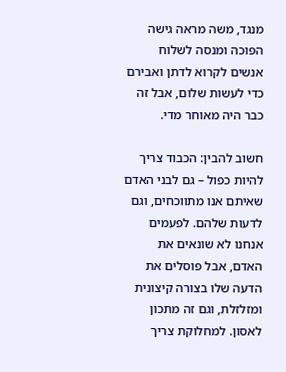מנגד, משה מראה גישה הפוכה ומנסה לשלוח אנשים לקרוא לדתן ואבירם כדי לעשות שלום, אבל זה כבר היה מאוחר מדי.

חשוב להבין: הכבוד צריך להיות כפול – גם לבני האדם שאיתם אנו מתווכחים, וגם לדעות שלהם. לפעמים אנחנו לא שונאים את האדם, אבל פוסלים את הדעה שלו בצורה קיצונית ומזלזלת, וגם זה מתכון לאסון. למחלוקת צריך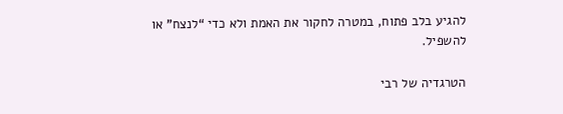להגיע בלב פתוח, במטרה לחקור את האמת ולא כדי “לנצח” או להשפיל.

הטרגדיה של רבי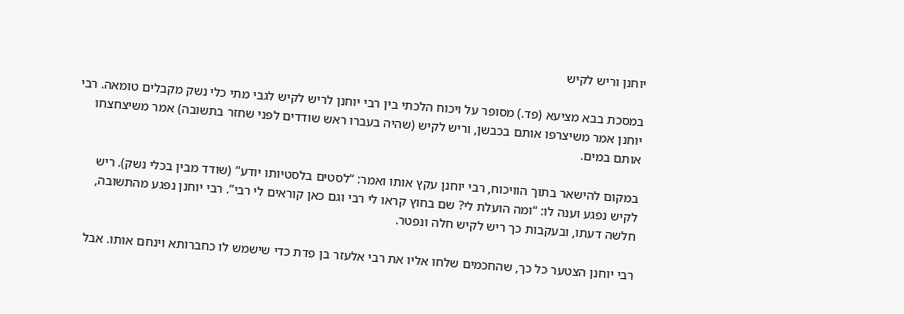יוחנן וריש לקיש

במסכת בבא מציעא (פד.) מסופר על ויכוח הלכתי בין רבי יוחנן לריש לקיש לגבי מתי כלי נשק מקבלים טומאה. רבי יוחנן אמר משיצרפו אותם בכבשן, וריש לקיש (שהיה בעברו ראש שודדים לפני שחזר בתשובה) אמר משיצחצחו אותם במים.

במקום להישאר בתוך הוויכוח, רבי יוחנן עקץ אותו ואמר: “לסטים בלסטיותו יודע” (שודד מבין בכלי נשק). ריש לקיש נפגע וענה לו: “ומה הועלת לי? שם בחוץ קראו לי רבי וגם כאן קוראים לי רבי”. רבי יוחנן נפגע מהתשובה, חלשה דעתו, ובעקבות כך ריש לקיש חלה ונפטר.

רבי יוחנן הצטער כל כך, שהחכמים שלחו אליו את רבי אלעזר בן פדת כדי שישמש לו כחברותא וינחם אותו. אבל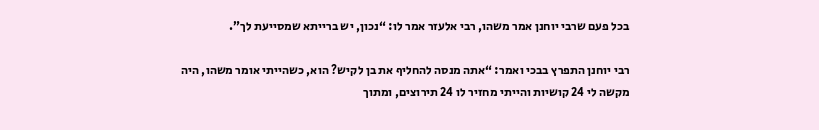בכל פעם שרבי יוחנן אמר משהו, רבי אלעזר אמר לו: “נכון, יש ברייתא שמסייעת לך”.

רבי יוחנן התפרץ בבכי ואמר: “אתה מנסה להחליף את בן לקיש? הוא, כשהייתי אומר משהו, היה מקשה לי 24 קושיות והייתי מחזיר לו 24 תירוצים, ומתוך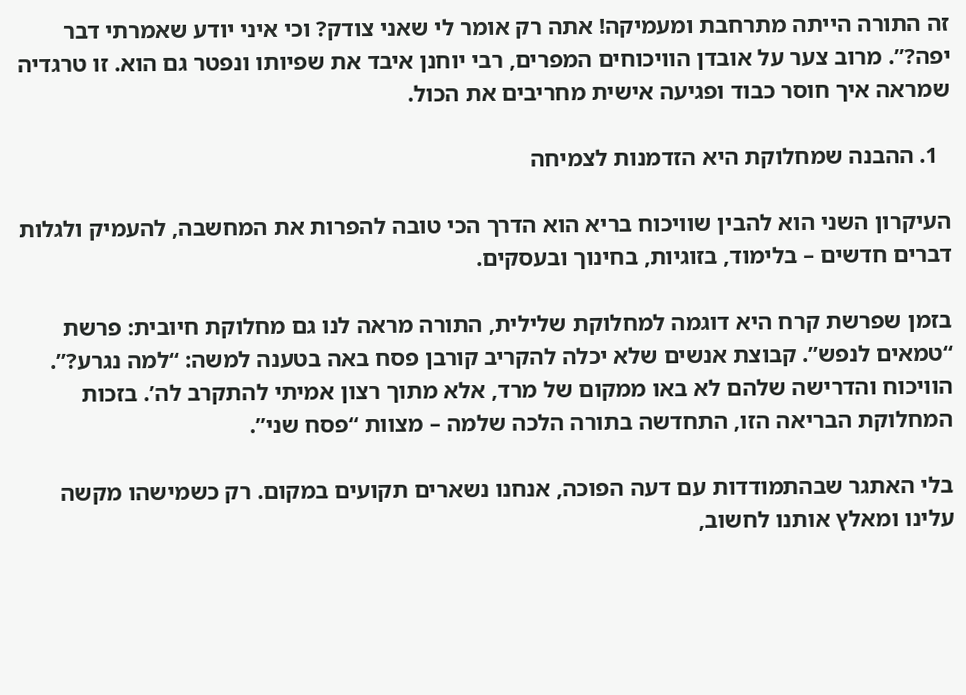זה התורה הייתה מתרחבת ומעמיקה! אתה רק אומר לי שאני צודק? וכי איני יודע שאמרתי דבר יפה?”. מרוב צער על אובדן הוויכוחים המפרים, רבי יוחנן איבד את שפיותו ונפטר גם הוא. זו טרגדיה שמראה איך חוסר כבוד ופגיעה אישית מחריבים את הכול.

  1. ההבנה שמחלוקת היא הזדמנות לצמיחה

העיקרון השני הוא להבין שוויכוח בריא הוא הדרך הכי טובה להפרות את המחשבה, להעמיק ולגלות דברים חדשים – בלימוד, בזוגיות, בחינוך ובעסקים.

בזמן שפרשת קרח היא דוגמה למחלוקת שלילית, התורה מראה לנו גם מחלוקת חיובית: פרשת “טמאים לנפש”. קבוצת אנשים שלא יכלה להקריב קורבן פסח באה בטענה למשה: “למה נגרע?”. הוויכוח והדרישה שלהם לא באו ממקום של מרד, אלא מתוך רצון אמיתי להתקרב לה’. בזכות המחלוקת הבריאה הזו, התחדשה בתורה הלכה שלמה – מצוות “פסח שני”.

בלי האתגר שבהתמודדות עם דעה הפוכה, אנחנו נשארים תקועים במקום. רק כשמישהו מקשה עלינו ומאלץ אותנו לחשוב,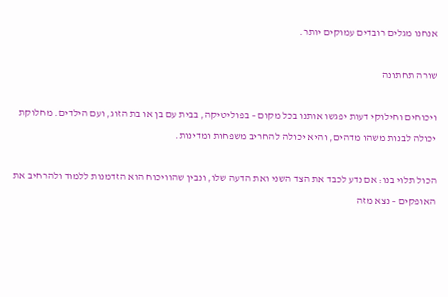אנחנו מגלים רובדים עמוקים יותר.

שורה תחתונה

ויכוחים וחילוקי דעות יפגשו אותנו בכל מקום – בפוליטיקה, בבית עם בן או בת הזוג, ועם הילדים. מחלוקת יכולה לבנות משהו מדהים, והיא יכולה להחריב משפחות ומדינות.

הכול תלוי בנו: אם נדע לכבד את הצד השני ואת הדעה שלו, ונבין שהוויכוח הוא הזדמנות ללמוד ולהרחיב את האופקים – נצא מזה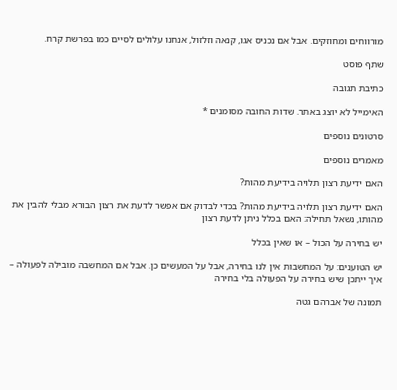מורווחים ומחוזקים. אבל אם נכניס אגו, קנאה וזלזול, אנחנו עלולים לסיים כמו בפרשת קרח.

שתף פוסט

כתיבת תגובה

האימייל לא יוצג באתר. שדות החובה מסומנים *

סרטונים נוספים

מאמרים נוספים

האם ידיעת רצון תלויה בידיעת מהות?

האם ידיעת רצון תלויה בידיעת מהות? בכדי לבדוק אם אפשר לדעת את רצון הבורא מבלי להבין את מהותו, נשאל תחילה: האם בכלל ניתן לדעת רצון

יש בחירה על הכול – או שאין בכלל

יש הטוענים: על המחשבות אין לנו בחירה, אבל על המעשים כן. אבל אם המחשבה מובילה לפעולה – איך ייתכן שיש בחירה על הפעולה בלי בחירה

תמונה של אברהם גטה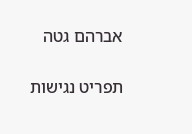אברהם גטה

תפריט נגישות